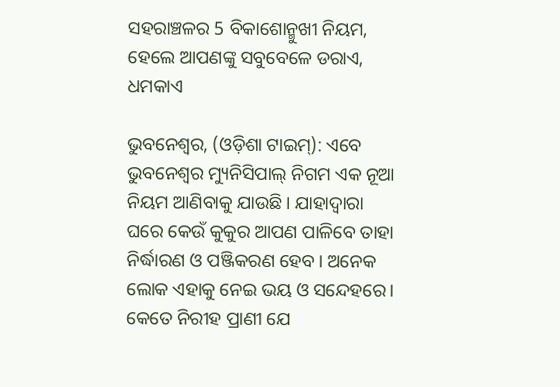ସହରାଞ୍ଚଳର 5 ବିକାଶୋନ୍ମୁଖୀ ନିୟମ, ହେଲେ ଆପଣଙ୍କୁ ସବୁବେଳେ ଡରାଏ, ଧମକାଏ

ଭୁବନେଶ୍ୱର, (ଓଡ଼ିଶା ଟାଇମ୍‌): ଏବେ ଭୁବନେଶ୍ଵର ମ୍ୟୁନିସିପାଲ୍‌ ନିଗମ ଏକ ନୂଆ ନିୟମ ଆଣିବାକୁ ଯାଉଛି। ଯାହାଦ୍ୱାରା ଘରେ କେଉଁ କୁକୁର ଆପଣ ପାଳିବେ ତାହା ନିର୍ଦ୍ଧାରଣ ଓ ପଞ୍ଜିକରଣ ହେବ। ଅନେକ ଲୋକ ଏହାକୁ ନେଇ ଭୟ ଓ ସନ୍ଦେହରେ। କେତେ ନିରୀହ ପ୍ରାଣୀ ଯେ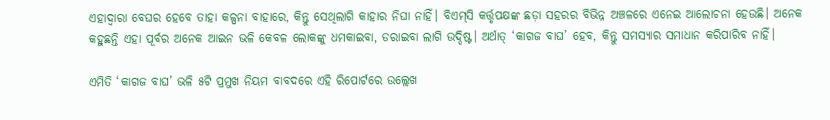ଏହାଦ୍ୱାରା ବେଘର ହେବେ ତାହା କଳ୍ପନା ବାହାରେ, କିନ୍ତୁ ସେଥିଲାଗି କାହାର ନିଘା ନାହିଁ। ବିଏମ୍‌ସି କର୍ତ୍ତୃପକ୍ଷଙ୍କ ଛଡ଼ା ସହରର ବିଭିନ୍ନ ଅଞ୍ଚଳରେ ଏନେଇ ଆଲୋଚନା ହେଉଛି। ଅନେକ କହୁଛନ୍ତି ଏହା ପୂର୍ବର ଅନେକ ଆଇନ ଭଳି କେବଳ ଲୋକଙ୍କୁ ଧମକାଇବା, ଡରାଇବା ଲାଗି ଉଦ୍ଦିଷ୍ଟ। ଅର୍ଥାତ୍‌ ‘କାଗଜ ବାଘ’ ହେବ, କିନ୍ତୁ ସମସ୍ୟାର ସମାଧାନ କରିପାରିବ ନାହିଁ।

ଏମିତି ‘କାଗଜ ବାଘ’ ଭଳି ୫ଟି ପ୍ରମୁଖ ନିୟମ ବାବଦରେ ଏହି ରିପୋର୍ଟରେ ଉଲ୍ଲେଖ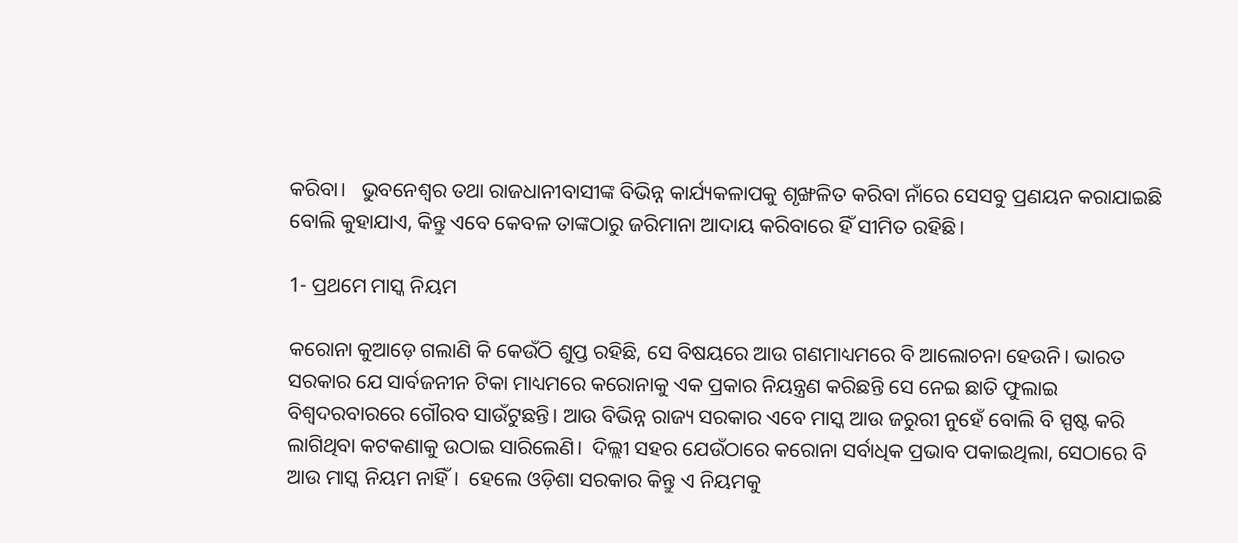କରିବା।   ଭୁବନେଶ୍ୱର ତଥା ରାଜଧାନୀବାସୀଙ୍କ ବିଭିନ୍ନ କାର୍ଯ୍ୟକଳାପକୁ ଶୃଙ୍ଖଳିତ କରିବା ନାଁରେ ସେସବୁ ପ୍ରଣୟନ କରାଯାଇଛି ବୋଲି କୁହାଯାଏ, କିନ୍ତୁ ଏବେ କେବଳ ତାଙ୍କଠାରୁ ଜରିମାନା ଆଦାୟ କରିବାରେ ହିଁ ସୀମିତ ରହିଛି।

1- ପ୍ରଥମେ ମାସ୍କ ନିୟମ

କରୋନା କୁଆଡ଼େ ଗଲାଣି କି କେଉଁଠି ଶୁପ୍ତ ରହିଛି, ସେ ବିଷୟରେ ଆଉ ଗଣମାଧ୍ୟମରେ ବି ଆଲୋଚନା ହେଉନି। ଭାରତ ସରକାର ଯେ ସାର୍ବଜନୀନ ଟିକା ମାଧ୍ୟମରେ କରୋନାକୁ ଏକ ପ୍ରକାର ନିୟନ୍ତ୍ରଣ କରିଛନ୍ତି ସେ ନେଇ ଛାତି ଫୁଲାଇ ବିଶ୍ୱଦରବାରରେ ଗୌରବ ସାଉଁଟୁଛନ୍ତି। ଆଉ ବିଭିନ୍ନ ରାଜ୍ୟ ସରକାର ଏବେ ମାସ୍କ ଆଉ ଜରୁରୀ ନୁହେଁ ବୋଲି ବି ସ୍ପଷ୍ଟ କରି ଲାଗିଥିବା କଟକଣାକୁ ଉଠାଇ ସାରିଲେଣି।  ଦିଲ୍ଲୀ ସହର ଯେଉଁଠାରେ କରୋନା ସର୍ବାଧିକ ପ୍ରଭାବ ପକାଇଥିଲା, ସେଠାରେ ବି ଆଉ ମାସ୍କ ନିୟମ ନାହିଁ।  ହେଲେ ଓଡ଼ିଶା ସରକାର କିନ୍ତୁ ଏ ନିୟମକୁ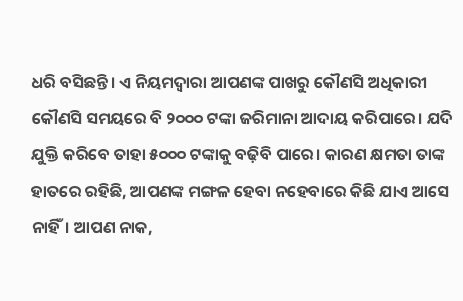ଧରି ବସିଛନ୍ତି। ଏ ନିୟମଦ୍ୱାରା ଆପଣଙ୍କ ପାଖରୁ କୌଣସି ଅଧିକାରୀ କୌଣସି ସମୟରେ ବି ୨୦୦୦ ଟଙ୍କା ଜରିମାନା ଆଦାୟ କରିପାରେ। ଯଦି ଯୁକ୍ତି କରିବେ ତାହା ୫୦୦୦ ଟଙ୍କାକୁ ବଢ଼ିବି ପାରେ। କାରଣ କ୍ଷମତା ତାଙ୍କ ହାତରେ ରହିଛି, ଆପଣଙ୍କ ମଙ୍ଗଳ ହେବା ନହେବାରେ କିଛି ଯାଏ ଆସେ ନାହିଁ। ଆପଣ ନାକ,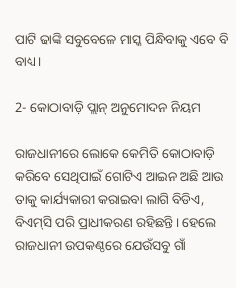ପାଟି ଢାଙ୍କି ସବୁବେଳେ ମାସ୍କ ପିନ୍ଧିବାକୁ ଏବେ ବି ବାଧ୍ୟ।

2- କୋଠାବାଡ଼ି ପ୍ଲାନ୍‌ ଅନୁମୋଦନ ନିୟମ

ରାଜଧାନୀରେ ଲୋକେ କେମିତି କୋଠାବାଡ଼ି କରିବେ ସେଥିପାଇଁ ଗୋଟିଏ ଆଇନ ଅଛି ଆଉ ତାକୁ କାର୍ଯ୍ୟକାରୀ କରାଇବା ଲାଗି ବିଡିଏ, ବିଏମ୍‌ସି ପରି ପ୍ରାଧୀକରଣ ରହିଛନ୍ତି। ହେଲେ ରାଜଧାନୀ ଉପକଣ୍ଠରେ ଯେଉଁସବୁ ଗାଁ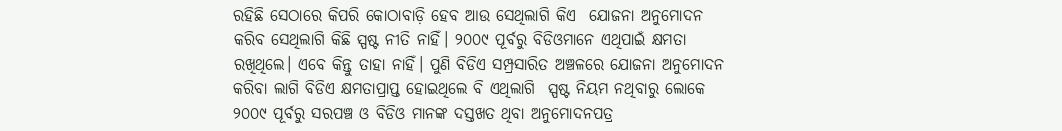ରହିଛି ସେଠାରେ କିପରି କୋଠାବାଡ଼ି ହେବ ଆଉ ସେଥିଲାଗି କିଏ  ଯୋଜନା ଅନୁମୋଦନ କରିବ ସେଥିଲାଗି କିଛି ସ୍ପଷ୍ଟ ନୀତି ନାହିଁ। ୨୦୦୯ ପୂର୍ବରୁ ବିଡିଓମାନେ ଏଥିପାଇଁ କ୍ଷମତା ରଖିଥିଲେ। ଏବେ କିନ୍ତୁ ତାହା ନାହିଁ। ପୁଣି ବିଡିଏ ସମ୍ପ୍ରସାରିତ ଅଞ୍ଚଳରେ ଯୋଜନା ଅନୁମୋଦନ କରିବା ଲାଗି ବିଡିଏ କ୍ଷମତାପ୍ରାପ୍ତ ହୋଇଥିଲେ ବି ଏଥିଲାଗି  ସ୍ପଷ୍ଟ ନିୟମ ନଥିବାରୁ ଲୋକେ ୨୦୦୯ ପୂର୍ବରୁ ସରପଞ୍ଚ ଓ ବିଡିଓ ମାନଙ୍କ ଦସ୍ତଖତ ଥିବା ଅନୁମୋଦନପତ୍ର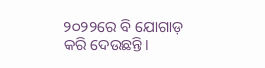୨୦୨୨ରେ ବି ଯୋଗାଡ଼ କରି ଦେଉଛନ୍ତି।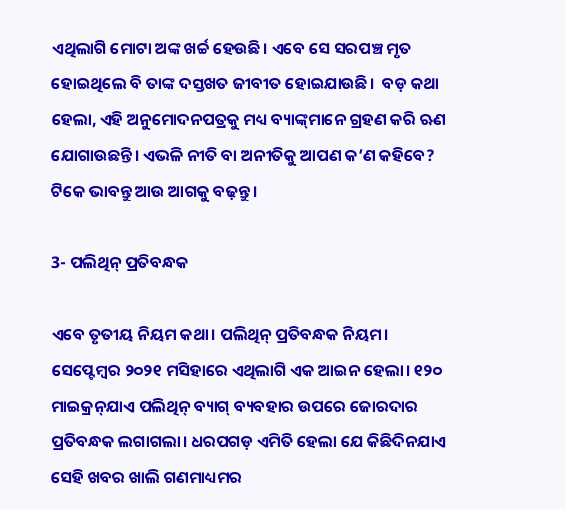ଏଥିଲାଗି ମୋଟା ଅଙ୍କ ଖର୍ଚ୍ଚ ହେଉଛି। ଏବେ ସେ ସରପଞ୍ଚ ମୃତ ହୋଇଥିଲେ ବି ତାଙ୍କ ଦସ୍ତଖତ ଜୀବୀତ ହୋଇଯାଉଛି।  ବଡ଼ କଥା ହେଲା, ଏହି ଅନୁମୋଦନପତ୍ରକୁ ମଧ୍ୟ ବ୍ୟାଙ୍କ୍‌ମାନେ ଗ୍ରହଣ କରି ଋଣ ଯୋଗାଉଛନ୍ତି। ଏଭଳି ନୀତି ବା ଅନୀତିକୁ ଆପଣ କ’ଣ କହିବେ? ଟିକେ ଭାବନ୍ତୁ ଆଉ ଆଗକୁ ବଢ଼ନ୍ତୁ।

3- ପଲିଥିନ୍‌ ପ୍ରତିବନ୍ଧକ

ଏବେ ତୃତୀୟ ନିୟମ କଥା। ପଲିଥିନ୍‌ ପ୍ରତିବନ୍ଧକ ନିୟମ। ସେପ୍ଟେମ୍ବର ୨୦୨୧ ମସିହାରେ ଏଥିଲାଗି ଏକ ଆଇନ ହେଲା। ୧୨୦ ମାଇକ୍ରନ୍‌ଯାଏ ପଲିଥିନ୍‌ ବ୍ୟାଗ୍‌ ବ୍ୟବହାର ଉପରେ ଜୋରଦାର ପ୍ରତିବନ୍ଧକ ଲଗାଗଲା। ଧରପଗଡ଼ ଏମିତି ହେଲା ଯେ କିଛିଦିନଯାଏ ସେହି ଖବର ଖାଲି ଗଣମାଧ୍ୟମର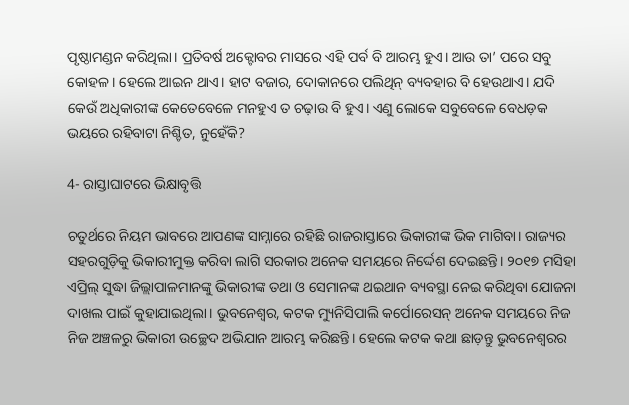ପୃଷ୍ଠାମଣ୍ଡନ କରିଥିଲା। ପ୍ରତିବର୍ଷ ଅକ୍ଟୋବର ମାସରେ ଏହି ପର୍ବ ବି ଆରମ୍ଭ ହୁଏ। ଆଉ ତା’ ପରେ ସବୁ କୋହଳ। ହେଲେ ଆଇନ ଥାଏ। ହାଟ ବଜାର, ଦୋକାନରେ ପଲିଥିନ୍‌ ବ୍ୟବହାର ବି ହେଉଥାଏ। ଯଦି କେଉଁ ଅଧିକାରୀଙ୍କ କେତେବେଳେ ମନହୁଏ ତ ଚଢ଼ାଉ ବି ହୁଏ। ଏଣୁ ଲୋକେ ସବୁବେଳେ ବେଧଡ଼କ ଭୟରେ ରହିବାଟା ନିଶ୍ଚିତ, ନୁହେଁକି?

4- ରାସ୍ତାଘାଟରେ ଭିକ୍ଷାବୃତ୍ତି

ଚତୁର୍ଥରେ ନିୟମ ଭାବରେ ଆପଣଙ୍କ ସାମ୍ନାରେ ରହିଛି ରାଜରାସ୍ତାରେ ଭିକାରୀଙ୍କ ଭିକ ମାଗିବା। ରାଜ୍ୟର ସହରଗୁଡ଼ିକୁ ଭିକାରୀମୁକ୍ତ କରିବା ଲାଗି ସରକାର ଅନେକ ସମୟରେ ନିର୍ଦ୍ଦେଶ ଦେଇଛନ୍ତି। ୨୦୧୭ ମସିହା ଏପ୍ରିଲ୍ ସୁଦ୍ଧା ଜିଲ୍ଲାପାଳମାନଙ୍କୁ ଭିକାରୀଙ୍କ ତଥା ଓ ସେମାନଙ୍କ ଥଇଥାନ ବ୍ୟବସ୍ଥା ନେଇ କରିଥିବା ଯୋଜନା ଦାଖଲ ପାଇଁ କୁହାଯାଇଥିଲା। ଭୁବନେଶ୍ୱର, କଟକ ମ୍ୟୁନିସିପାଲି କର୍ପୋରେସନ୍‌ ଅନେକ ସମୟରେ ନିଜ ନିଜ ଅଞ୍ଚଳରୁ ଭିକାରୀ ଉଚ୍ଛେଦ ଅଭିଯାନ ଆରମ୍ଭ କରିଛନ୍ତି। ହେଲେ କଟକ କଥା ଛାଡ଼ନ୍ତୁ ଭୁବନେଶ୍ୱରର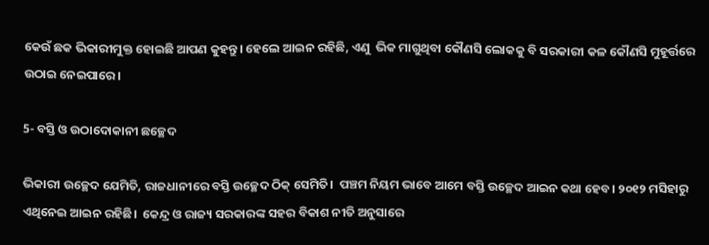କେଉଁ ଛକ ଭିକାରୀମୁକ୍ତ ହୋଇଛି ଆପଣ କୁହନ୍ତୁ। ହେଲେ ଆଇନ ରହିଛି, ଏଣୁ  ଭିକ ମାଗୁଥିବା କୌଣସି ଲୋକକୁ ବି ସରକାରୀ କଳ କୌଣସି ମୁହୂର୍ତ୍ତରେ ଉଠାଇ ନେଇପାରେ।

5- ବସ୍ତି ଓ ଉଠାଦୋକାନୀ ଛଚ୍ଛେଦ

ଭିକାରୀ ଉଚ୍ଛେଦ ଯେମିତି, ରାଜଧାନୀରେ ବସ୍ତି ଉଚ୍ଛେଦ ଠିକ୍‌ ସେମିତି।  ପଞ୍ଚମ ନିୟମ ଭାବେ ଆମେ ବସ୍ତି ଉଚ୍ଛେଦ ଆଇନ କଥା ହେବ। ୨୦୧୨ ମସିହାରୁ ଏଥିନେଇ ଆଇନ ରହିଛି।  କେନ୍ଦ୍ର ଓ ରାଜ୍ୟ ସରକାରଙ୍କ ସହର ବିକାଶ ନୀତି ଅନୁସାରେ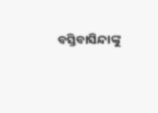ବସ୍ତିବାସିନ୍ଦାଙ୍କୁ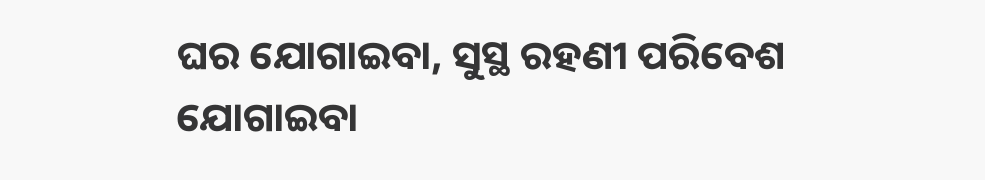ଘର ଯୋଗାଇବା, ସୁସ୍ଥ ରହଣୀ ପରିବେଶ ଯୋଗାଇବା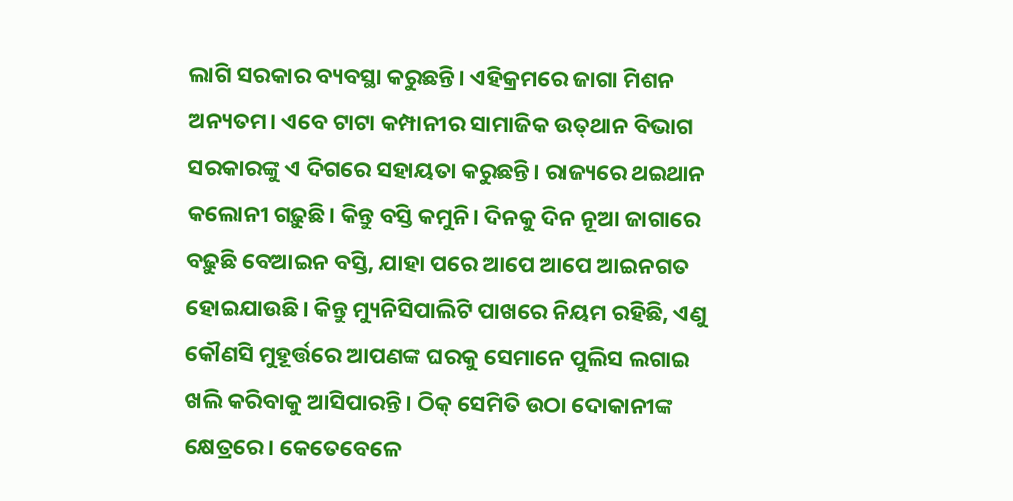ଲାଗି ସରକାର ବ୍ୟବସ୍ଥା କରୁଛନ୍ତି। ଏହିକ୍ରମରେ ଜାଗା ମିଶନ ଅନ୍ୟତମ। ଏବେ ଟାଟା କମ୍ପାନୀର ସାମାଜିକ ଉତ୍‌ଥାନ ବିଭାଗ ସରକାରଙ୍କୁ ଏ ଦିଗରେ ସହାୟତା କରୁଛନ୍ତି। ରାଜ୍ୟରେ ଥଇଥାନ କଲୋନୀ ଗଢ଼ୁଛି। କିନ୍ତୁ ବସ୍ତି କମୁନି। ଦିନକୁ ଦିନ ନୂଆ ଜାଗାରେ ବଢ଼ୁଛି ବେଆଇନ ବସ୍ତି, ଯାହା ପରେ ଆପେ ଆପେ ଆଇନଗତ ହୋଇଯାଉଛି। କିନ୍ତୁ ମ୍ୟୁନିସିପାଲିଟି ପାଖରେ ନିୟମ ରହିଛି, ଏଣୁ କୌଣସି ମୁହୂର୍ତ୍ତରେ ଆପଣଙ୍କ ଘରକୁ ସେମାନେ ପୁଲିସ ଲଗାଇ ଖଲି କରିବାକୁ ଆସିପାରନ୍ତି। ଠିକ୍‌ ସେମିତି ଉଠା ଦୋକାନୀଙ୍କ କ୍ଷେତ୍ରରେ। କେତେବେଳେ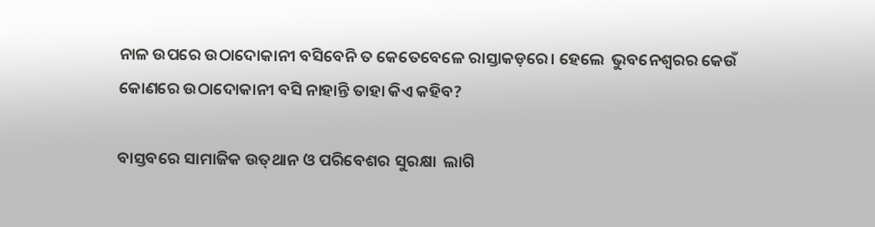ନାଳ ଉପରେ ଉଠାଦୋକାନୀ ବସିବେନି ତ କେତେବେଳେ ରାସ୍ତାକଡ଼ରେ। ହେଲେ  ଭୁବନେଶ୍ୱରର କେଉଁ କୋଣରେ ଉଠାଦୋକାନୀ ବସି ନାହାନ୍ତି ତାହା କିଏ କହିବ?

ବାସ୍ତବରେ ସାମାଜିକ ଉତ୍‌ଥାନ ଓ ପରିବେଶର ସୁରକ୍ଷା  ଲାଗି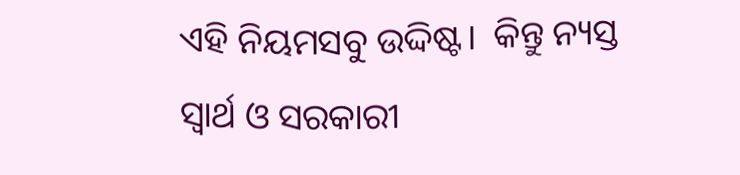ଏହି ନିୟମସବୁ ଉଦ୍ଦିଷ୍ଟ।  କିନ୍ତୁ ନ୍ୟସ୍ତ ସ୍ୱାର୍ଥ ଓ ସରକାରୀ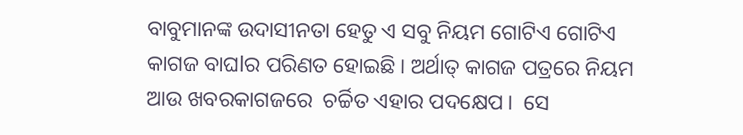ବାବୁମାନଙ୍କ ଉଦାସୀନତା ହେତୁ ଏ ସବୁ ନିୟମ ଗୋଟିଏ ଗୋଟିଏ କାଗଜ ବାଘlର ପରିଣତ ହୋଇଛି। ଅର୍ଥାତ୍‌ କାଗଜ ପତ୍ରରେ ନିୟମ ଆଉ ଖବରକାଗଜରେ  ଚର୍ଚ୍ଚିତ ଏହାର ପଦକ୍ଷେପ।  ସେ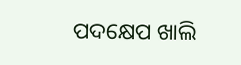ପଦକ୍ଷେପ ଖାଲି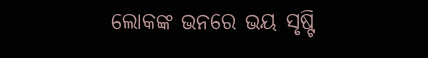ଲୋକଙ୍କ ଭନରେ ଭୟ ସୃଷ୍ଟି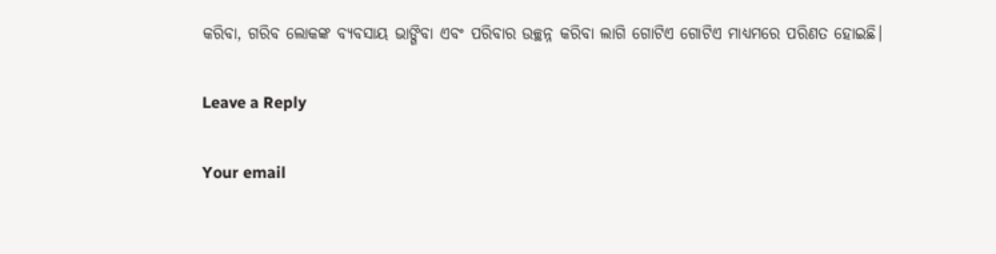କରିବା, ଗରିବ ଲୋକଙ୍କ ବ୍ୟବସାୟ ଭାଙ୍ଗିବା ଏବଂ ପରିବାର ଉଚ୍ଛନ୍ନ କରିବା ଲାଗି ଗୋଟିଏ ଗୋଟିଏ ମାଧ୍ୟମରେ ପରିଣତ ହୋଇଛି।

Leave a Reply

Your email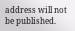address will not be published.